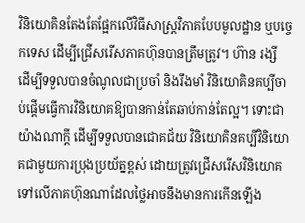វិនិយោគិនតែងតែផ្អែកលើវិធីសាស្ត្រវិភាគបែបមូលដ្ឋាន ឬបច្ចេកទេស ដើម្បីជ្រើសរើសភាគហ៊ុនបានត្រឹមត្រូវ។ ហ៊ាន រង្សី
ដើម្បីទទួលបានចំណូលជាប្រចាំ និងរឹងមាំ វិនិយោគិនគប្បីចាប់ផ្តើមធ្វើការវិនិយោគឱ្យបានកាន់តែឆាប់កាន់តែល្អ។ ទោះជាយ៉ាងណាក្តី ដើម្បីទទួលបានជោគជ័យ វិនិយោគិនគប្បីវិនិយោគជាមួយការប្រុងប្រយ័ត្នខ្ពស់ ដោយត្រូវជ្រើសរើសវិនិយោគទៅលើភាគហ៊ុនណាដែលថ្លៃអាចនឹងមានការកើនឡើង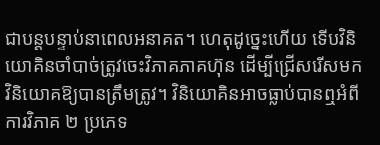ជាបន្តបន្ទាប់នាពេលអនាគត។ ហេតុដូច្នេះហើយ ទើបវិនិយោគិនចាំបាច់ត្រូវចេះវិភាគភាគហ៊ុន ដើម្បីជ្រើសរើសមកវិនិយោគឱ្យបានត្រឹមត្រូវ។ វិនិយោគិនអាចធ្លាប់បានឮអំពីការវិភាគ ២ ប្រភេទ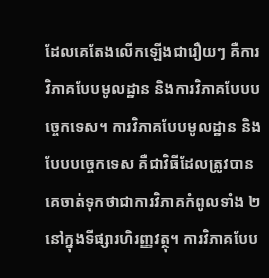ដែលគេតែងលើកឡើងជារឿយៗ គឺការវិភាគបែបមូលដ្ឋាន និងការវិភាគបែបបច្ចេកទេស។ ការវិភាគបែបមូលដ្ឋាន និងបែបបច្ចេកទេស គឺជាវិធីដែលត្រូវបានគេចាត់ទុកថាជាការវិភាគកំពូលទាំង ២ នៅក្នុងទីផ្សារហិរញ្ញវត្ថុ។ ការវិភាគបែប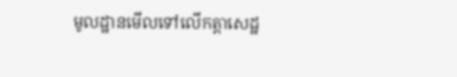មូលដ្ឋានមើលទៅលើកត្តាសេដ្ឋ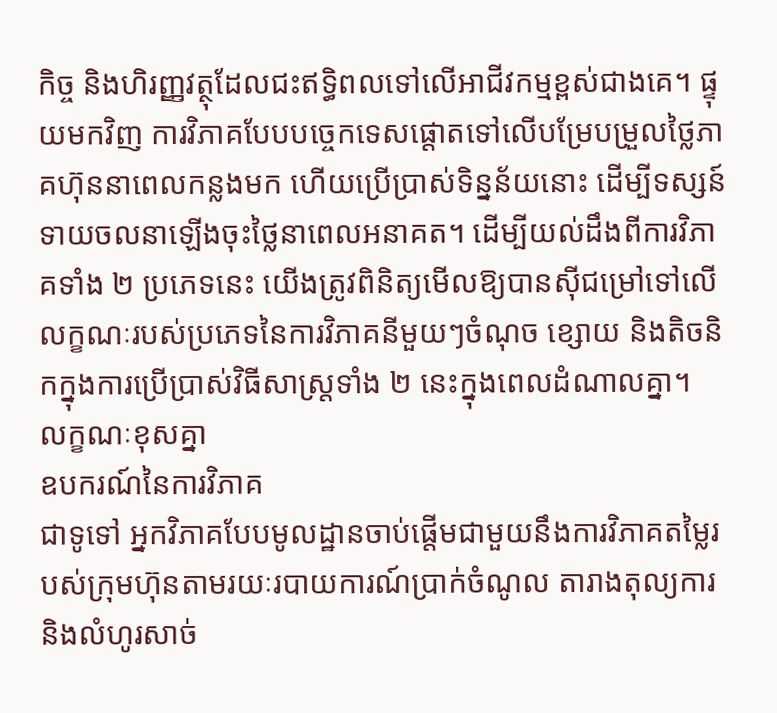កិច្ច និងហិរញ្ញវត្ថុដែលជះឥទ្ធិពលទៅលើអាជីវកម្មខ្ពស់ជាងគេ។ ផ្ទុយមកវិញ ការវិភាគបែបបច្ចេកទេសផ្តោតទៅលើបម្រែបម្រួលថ្លៃភាគហ៊ុននាពេលកន្លងមក ហើយប្រើប្រាស់ទិន្នន័យនោះ ដើម្បីទស្សន៍ទាយចលនាឡើងចុះថ្លៃនាពេលអនាគត។ ដើម្បីយល់ដឹងពីការវិភាគទាំង ២ ប្រភេទនេះ យើងត្រូវពិនិត្យមើលឱ្យបានស៊ីជម្រៅទៅលើលក្ខណៈរបស់ប្រភេទនៃការវិភាគនីមួយៗចំណុច ខ្សោយ និងតិចនិកក្នុងការប្រើប្រាស់វិធីសាស្ត្រទាំង ២ នេះក្នុងពេលដំណាលគ្នា។
លក្ខណៈខុសគ្នា
ឧបករណ៍នៃការវិភាគ
ជាទូទៅ អ្នកវិភាគបែបមូលដ្ឋានចាប់ផ្តើមជាមួយនឹងការវិភាគតម្លៃរបស់ក្រុមហ៊ុនតាមរយៈរបាយការណ៍ប្រាក់ចំណូល តារាងតុល្យការ និងលំហូរសាច់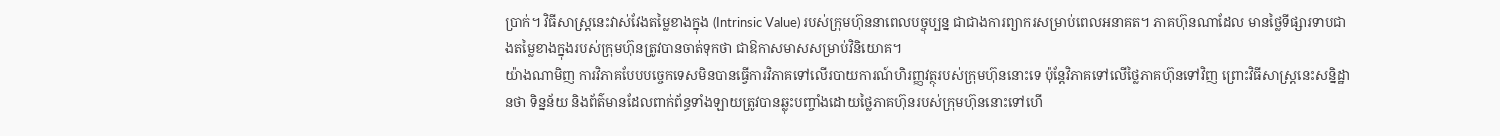ប្រាក់។ វិធីសាស្ត្រនេះវាស់វែងតម្លៃខាងក្នុង (Intrinsic Value) របស់ក្រុមហ៊ុននាពេលបច្ចុប្បន្ន ជាជាងការព្យាករសម្រាប់ពេលអនាគត។ ភាគហ៊ុនណាដែល មានថ្លៃទីផ្សារទាបជាងតម្លៃខាងក្នុងរបស់ក្រុមហ៊ុនត្រូវបានចាត់ទុកថា ជាឱកាសមាសសម្រាប់វិនិយោគ។
យ៉ាងណាមិញ ការវិភាគបែបបច្ចេកទេសមិនបានធ្វើការវិភាគទៅលើរបាយការណ៍ហិរញ្ញវត្ថុរបស់ក្រុមហ៊ុននោះទេ ប៉ុន្តែវិភាគទៅលើថ្លៃភាគហ៊ុនទៅវិញ ព្រោះវិធីសាស្ត្រនេះសន្និដ្ឋានថា ទិន្នន័យ និងព័ត៌មានដែលពាក់ព័ន្ធទាំងឡាយត្រូវបានឆ្លុះបញ្ចាំងដោយថ្លៃភាគហ៊ុនរបស់ក្រុមហ៊ុននោះទៅហើ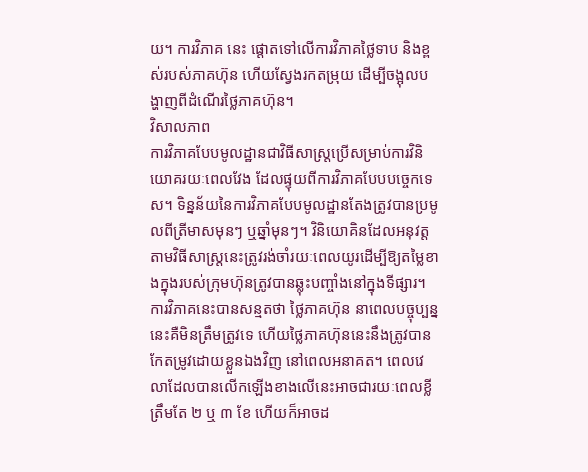យ។ ការវិភាគ នេះ ផ្តោតទៅលើការវិភាគថ្លៃទាប និងខ្ពស់របស់ភាគហ៊ុន ហើយស្វែងរកតម្រុយ ដើម្បីចង្អុលបង្ហាញពីដំណើរថ្លៃភាគហ៊ុន។
វិសាលភាព
ការវិភាគបែបមូលដ្ឋានជាវិធីសាស្ត្រប្រើសម្រាប់ការវិនិយោគរយៈពេលវែង ដែលផ្ទុយពីការវិភាគបែបបច្ចេកទេស។ ទិន្នន័យនៃការវិភាគបែបមូលដ្ឋានតែងត្រូវបានប្រមូលពីត្រីមាសមុនៗ ឬឆ្នាំមុនៗ។ វិនិយោគិនដែលអនុវត្តតាមវិធីសាស្ត្រនេះត្រូវរង់ចាំរយៈពេលយូរដើម្បីឱ្យតម្លៃខាងក្នុងរបស់ក្រុមហ៊ុនត្រូវបានឆ្លុះបញ្ចាំងនៅក្នុងទីផ្សារ។ ការវិភាគនេះបានសន្មតថា ថ្លៃភាគហ៊ុន នាពេលបច្ចុប្បន្ននេះគឺមិនត្រឹមត្រូវទេ ហើយថ្លៃភាគហ៊ុននេះនឹងត្រូវបានកែតម្រូវដោយខ្លួនឯងវិញ នៅពេលអនាគត។ ពេលវេលាដែលបានលើកឡើងខាងលើនេះអាចជារយៈពេលខ្លីត្រឹមតែ ២ ឬ ៣ ខែ ហើយក៏អាចដ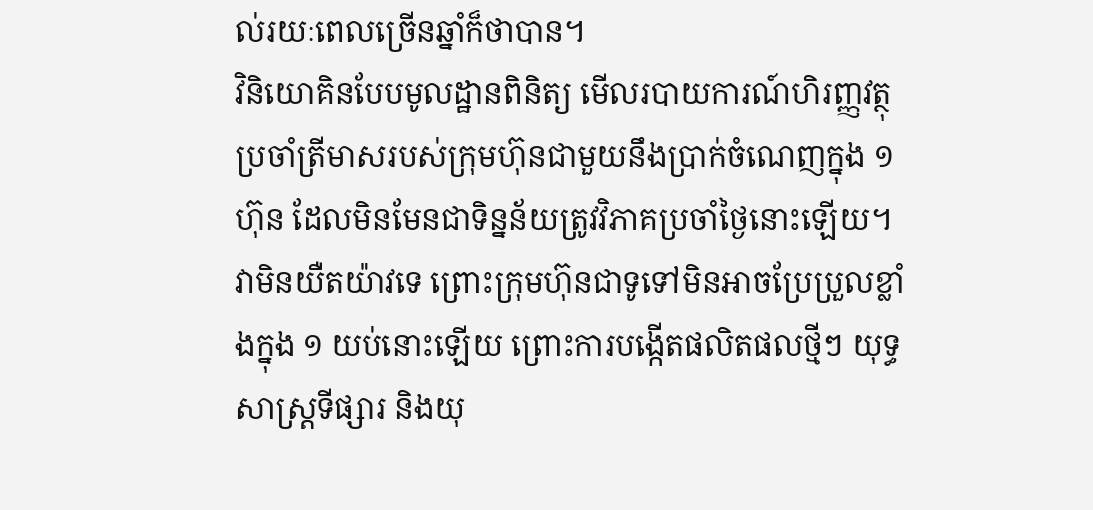ល់រយៈពេលច្រើនឆ្នាំក៏ថាបាន។
វិនិយោគិនបែបមូលដ្ឋានពិនិត្យ មើលរបាយការណ៍ហិរញ្ញវត្ថុប្រចាំត្រីមាសរបស់ក្រុមហ៊ុនជាមួយនឹងប្រាក់ចំណេញក្នុង ១ ហ៊ុន ដែលមិនមែនជាទិន្នន័យត្រូវវិភាគប្រចាំថ្ងៃនោះឡើយ។ វាមិនយឺតយ៉ាវទេ ព្រោះក្រុមហ៊ុនជាទូទៅមិនអាចប្រែប្រួលខ្លាំងក្នុង ១ យប់នោះឡើយ ព្រោះការបង្កើតផលិតផលថ្មីៗ យុទ្ធសាស្ត្រទីផ្សារ និងយុ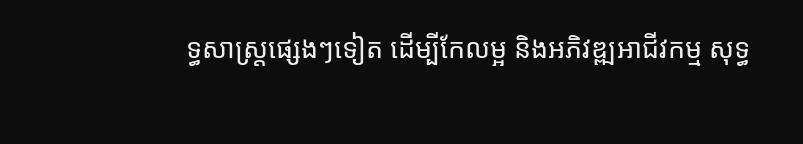ទ្ធសាស្ត្រផ្សេងៗទៀត ដើម្បីកែលម្អ និងអភិវឌ្ឍអាជីវកម្ម សុទ្ធ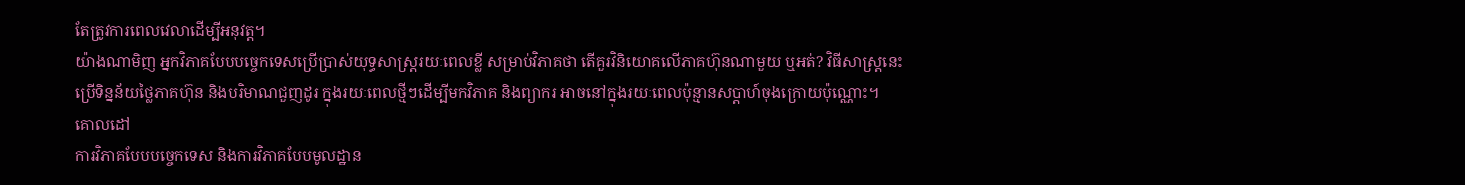តែត្រូវការពេលវេលាដើម្បីអនុវត្ត។
យ៉ាងណាមិញ អ្នកវិភាគបែបបច្ចេកទេសប្រើប្រាស់យុទ្ធសាស្ត្ររយៈពេលខ្លី សម្រាប់វិភាគថា តើគួរវិនិយោគលើភាគហ៊ុនណាមួយ ឬអត់? វិធីសាស្ត្រនេះប្រើទិន្នន័យថ្លៃភាគហ៊ុន និងបរិមាណជួញដូរ ក្នុងរយៈពេលថ្មីៗដើម្បីមកវិភាគ និងព្យាករ អាចនៅក្នុងរយៈពេលប៉ុន្មានសប្តាហ៍ចុងក្រោយប៉ុណ្ណោះ។
គោលដៅ
ការវិភាគបែបបច្ចេកទេស និងការវិភាគបែបមូលដ្ឋាន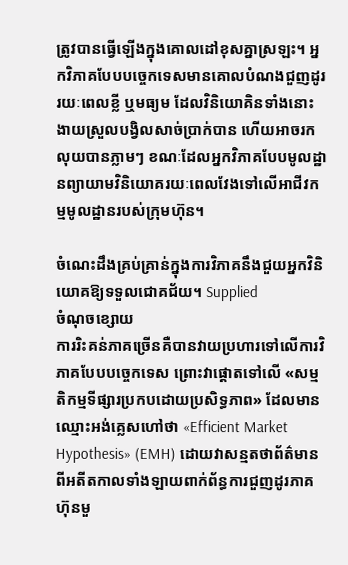ត្រូវបានធ្វើឡើងក្នុងគោលដៅខុសគ្នាស្រឡះ។ អ្នកវិភាគបែបបច្ចេកទេសមានគោលបំណងជួញដូររយៈពេលខ្លី ឬមធ្យម ដែលវិនិយោគិនទាំងនោះងាយស្រួលបង្វិលសាច់ប្រាក់បាន ហើយអាចរកលុយបានភ្លាមៗ ខណៈដែលអ្នកវិភាគបែបមូលដ្ឋានព្យាយាមវិនិយោគរយៈពេលវែងទៅលើអាជីវកម្មមូលដ្ឋានរបស់ក្រុមហ៊ុន។

ចំណេះដឹងគ្រប់គ្រាន់ក្នុងការវិភាគនឹងជួយអ្នកវិនិយោគឱ្យទទួលជោគជ័យ។ Supplied
ចំណុចខ្សោយ
ការរិះគន់ភាគច្រើនគឺបានវាយប្រហារទៅលើការវិភាគបែបបច្ចេកទេស ព្រោះវាផ្តោតទៅលើ «សម្មតិកម្មទីផ្សារប្រកបដោយប្រសិទ្ធភាព» ដែលមានឈ្មោះអង់គ្លេសហៅថា «Efficient Market Hypothesis» (EMH) ដោយវាសន្មតថាព័ត៌មានពីអតីតកាលទាំងឡាយពាក់ព័ន្ធការជួញដូរភាគហ៊ុនមួ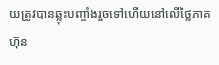យត្រូវបានឆ្លុះបញ្ចាំងរួចទៅហើយនៅលើថ្លៃភាគហ៊ុន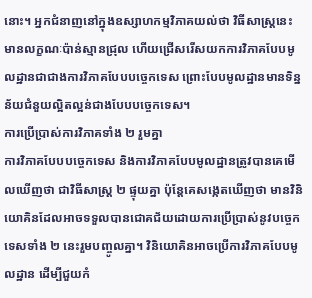នោះ។ អ្នកជំនាញនៅក្នុងឧស្សាហកម្មវិភាគយល់ថា វិធីសាស្ត្រនេះមានលក្ខណៈប៉ាន់ស្មានជ្រុល ហើយជ្រើសរើសយកការវិភាគបែបមូលដ្ឋានជាជាងការវិភាគបែបបច្ចេកទេស ព្រោះបែបមូលដ្ឋានមានទិន្នន័យជំនួយល្អិតល្អន់ជាងបែបបច្ចេកទេស។
ការប្រើប្រាស់ការវិភាគទាំង ២ រួមគ្នា
ការវិភាគបែបបច្ចេកទេស និងការវិភាគបែបមូលដ្ឋានត្រូវបានគេមើលឃើញថា ជាវិធីសាស្ត្រ ២ ផ្ទុយគ្នា ប៉ុន្តែគេសង្កេតឃើញថា មានវិនិយោគិនដែលអាចទទួលបានជោគជ័យដោយការប្រើប្រាស់នូវបច្ចេកទេសទាំង ២ នេះរួមបញ្ចូលគ្នា។ វិនិយោគិនអាចប្រើការវិភាគបែបមូលដ្ឋាន ដើម្បីជួយកំ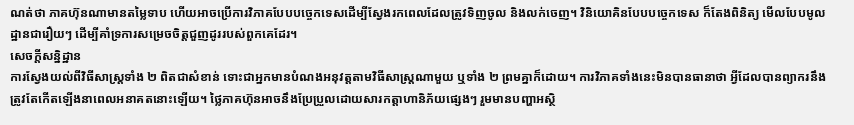ណត់ថា ភាគហ៊ុនណាមានតម្លៃទាប ហើយអាចប្រើការវិភាគបែបបច្ចេកទេសដើម្បីស្វែងរកពេលដែលត្រូវទិញចូល និងលក់ចេញ។ វិនិយោគិនបែបបច្ចេកទេស ក៏តែងពិនិត្យ មើលបែបមូលដ្ឋានជារឿយៗ ដើម្បីគាំទ្រការសម្រេចចិត្តជួញដូររបស់ពួកគេដែរ។
សេចក្តីសន្និដ្ឋាន
ការស្វែងយល់ពីវិធីសាស្ត្រទាំង ២ ពិតជាសំខាន់ ទោះជាអ្នកមានបំណងអនុវត្តតាមវិធីសាស្ត្រណាមួយ ឬទាំង ២ ព្រមគ្នាក៏ដោយ។ ការវិភាគទាំងនេះមិនបានធានាថា អ្វីដែលបានព្យាករនឹងត្រូវតែកើតឡើងនាពេលអនាគតនោះឡើយ។ ថ្លៃភាគហ៊ុនអាចនឹងប្រែប្រួលដោយសារកត្តាហានិភ័យផ្សេងៗ រួមមានបញ្ហាអស្ថិ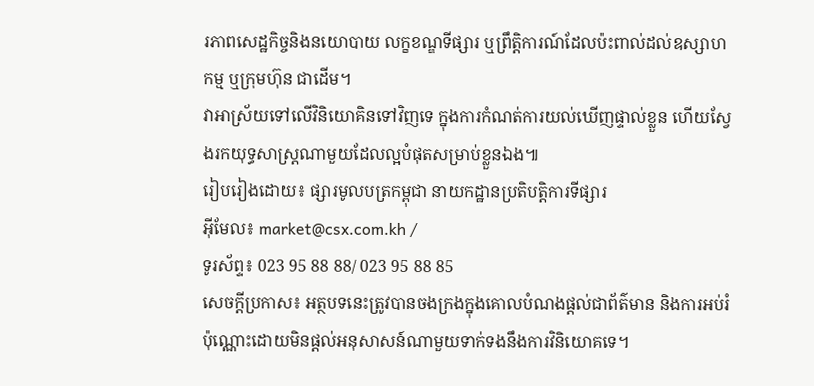រភាពសេដ្ឋកិច្ចនិងនយោបាយ លក្ខខណ្ឌទីផ្សារ ឬព្រឹត្តិការណ៍ដែលប៉ះពាល់ដល់ឧស្សាហកម្ម ឬក្រុមហ៊ុន ជាដើម។
វាអាស្រ័យទៅលើវិនិយោគិនទៅវិញទេ ក្នុងការកំណត់ការយល់ឃើញផ្ទាល់ខ្លួន ហើយស្វែងរកយុទ្ធសាស្ត្រណាមួយដែលល្អបំផុតសម្រាប់ខ្លួនឯង៕
រៀបរៀងដោយ៖ ផ្សារមូលបត្រកម្ពុជា នាយកដ្ឋានប្រតិបត្តិការទីផ្សារ
អ៊ីមែល៖ market@csx.com.kh /
ទូរស័ព្ទ៖ 023 95 88 88/ 023 95 88 85
សេចក្តីប្រកាស៖ អត្ថបទនេះត្រូវបានចងក្រងក្នុងគោលបំណងផ្តល់ជាព័ត៌មាន និងការអប់រំប៉ុណ្ណោះដោយមិនផ្តល់អនុសាសន៍ណាមួយទាក់ទងនឹងការវិនិយោគទេ។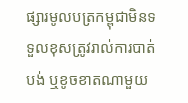ផ្សារមូលបត្រកម្ពុជាមិនទទួលខុសត្រូវរាល់ការបាត់បង់ ឬខូចខាតណាមួយ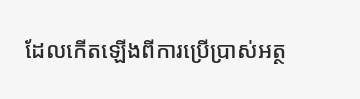ដែលកើតឡើងពីការប្រើប្រាស់អត្ថ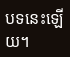បទនេះឡើយ។